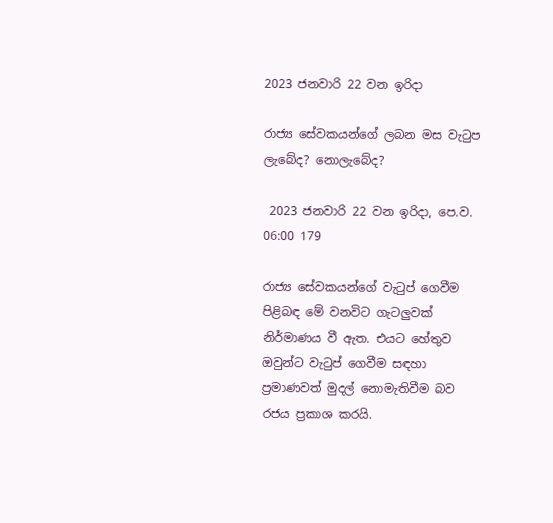2023 ජනවාරි 22 වන ඉරිදා

රාජ්‍ය සේවකයන්ගේ ලබන මස වැටුප ලැබේද? නොලැබේද?

 2023 ජනවාරි 22 වන ඉරිදා, පෙ.ව. 06:00 179

රාජ්‍ය සේවකයන්ගේ වැටුප් ගෙවීම පිළිබඳ මේ වනවිට ගැටලුවක් නිර්මාණය වී ඇත. එයට හේතුව ඔවුන්ට වැටුප් ගෙවීම සඳහා ප්‍රමාණවත් මුදල් නොමැතිවීම බව රජය ප්‍රකාශ කරයි.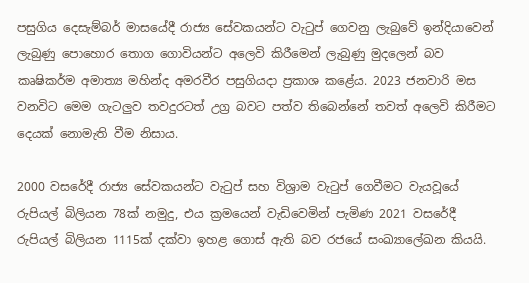පසුගිය දෙසැම්බර් මාසයේදී රාජ්‍ය සේවකයන්ට වැටුප් ගෙවනු ලැබුවේ ඉන්දියාවෙන් ලැබුණු පොහොර තොග ගොවියන්ට අලෙවි කිරීමෙන් ලැබුණු මුදලෙන් බව කෘෂිකර්ම අමාත්‍ය මහින්ද අමරවීර පසුගියදා ප්‍රකාශ කළේය. 2023 ජනවාරි මස වනවිට මෙම ගැටලුව තවදුරටත් උග්‍ර බවට පත්ව තිබෙන්නේ තවත් අලෙවි කිරීමට දෙයක් නොමැති වීම නිසාය.

2000 වසරේදී රාජ්‍ය සේවකයන්ට වැටුප් සහ විශ්‍රාම වැටුප් ගෙවීමට වැයවූයේ රුපියල් බිලියන 78ක් නමුදු, එය ක්‍රමයෙන් වැඩිවෙමින් පැමිණ 2021 වසරේදී රුපියල් බිලියන 1115ක් දක්වා ඉහළ ගොස් ඇති බව රජයේ සංඛ්‍යාලේඛන කියයි.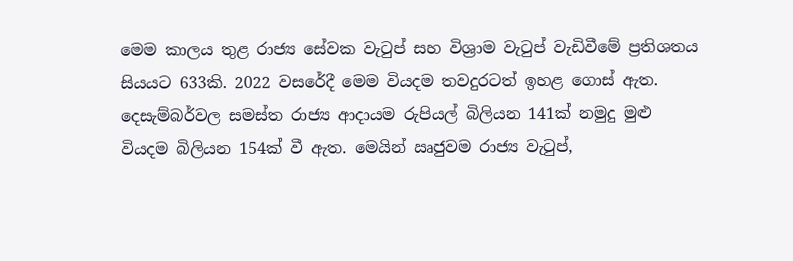මෙම කාලය තුළ රාජ්‍ය සේවක වැටුප් සහ විශ්‍රාම වැටුප් වැඩිවීමේ ප්‍රතිශතය සියයට 633කි. 2022 වසරේදී මෙම වියදම තවදුරටත් ඉහළ ගොස් ඇත. දෙසැම්බර්වල සමස්ත රාජ්‍ය ආදායම රුපියල් බිලියන 141ක් නමුදු මුළු වියදම බිලියන 154ක් වී ඇත. මෙයින් ඍජුවම රාජ්‍ය වැටුප්,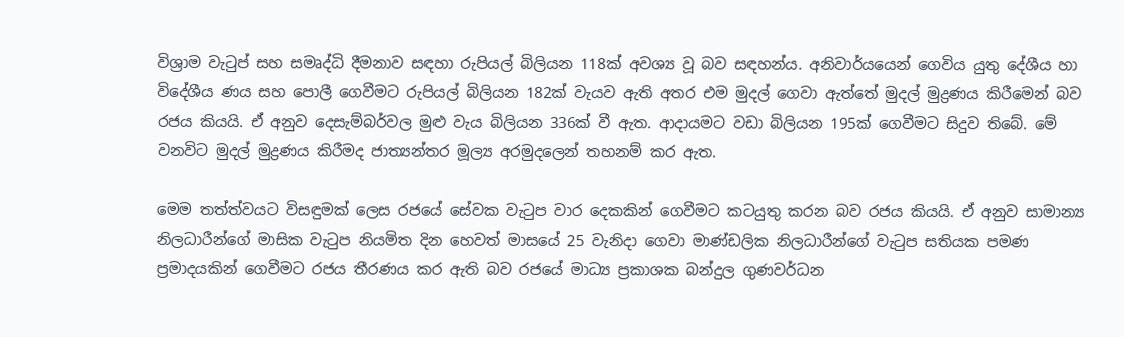විශ්‍රාම වැටුප් සහ සමෘද්ධි දීමනාව සඳහා රුපියල් බිලියන 118ක් අවශ්‍ය වූ බව සඳහන්ය. අනිවාර්යයෙන් ගෙවිය යුතු දේශීය හා විදේශීය ණය සහ පොලී ගෙවීමට රුපියල් බිලියන 182ක් වැයව ඇති අතර එම මුදල් ගෙවා ඇත්තේ මුදල් මුද්‍රණය කිරීමෙන් බව රජය කියයි. ඒ අනුව දෙසැම්බර්වල මුළු වැය බිලියන 336ක් වී ඇත. ආදායමට වඩා බිලියන 195ක් ගෙවීමට සිදුව තිබේ. මේ වනවිට මුදල් මුද්‍රණය කිරීමද ජාත්‍යන්තර මූල්‍ය අරමුදලෙන් තහනම් කර ඇත.

මෙම තත්ත්වයට විසඳුමක් ලෙස රජයේ සේවක වැටුප වාර දෙකකින් ගෙවීමට කටයුතු කරන බව රජය කියයි. ඒ අනුව සාමාන්‍ය නිලධාරීන්ගේ මාසික වැටුප නියමිත දින හෙවත් මාසයේ 25 වැනිදා ගෙවා මාණ්ඩලික නිලධාරීන්ගේ වැටුප සතියක පමණ ප්‍රමාදයකින් ගෙවීමට රජය තීරණය කර ඇති බව රජයේ මාධ්‍ය ප්‍රකාශක බන්දුල ගුණවර්ධන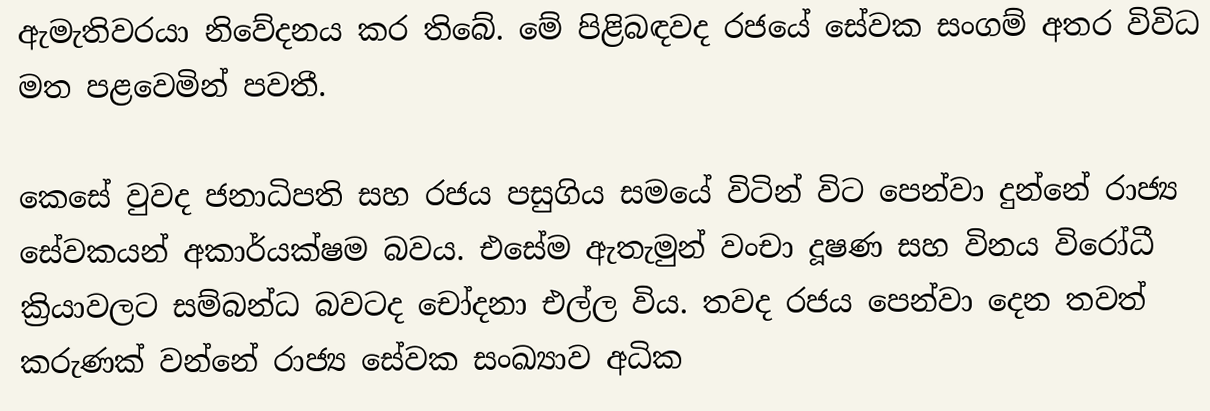ඇමැතිවරයා නිවේදනය කර තිබේ. මේ පිළිබඳවද රජයේ සේවක සංගම් අතර විවිධ මත පළවෙමින් පවතී.

කෙසේ වුවද ජනාධිපති සහ රජය පසුගිය සමයේ විටින් විට පෙන්වා දුන්නේ රාජ්‍ය සේවකයන් අකාර්යක්ෂම බවය. එසේම ඇතැමුන් වංචා දූෂණ සහ විනය විරෝධී ක්‍රියාවලට සම්බන්ධ බවටද චෝදනා එල්ල විය. තවද රජය පෙන්වා දෙන තවත් කරුණක් වන්නේ රාජ්‍ය සේවක සංඛ්‍යාව අධික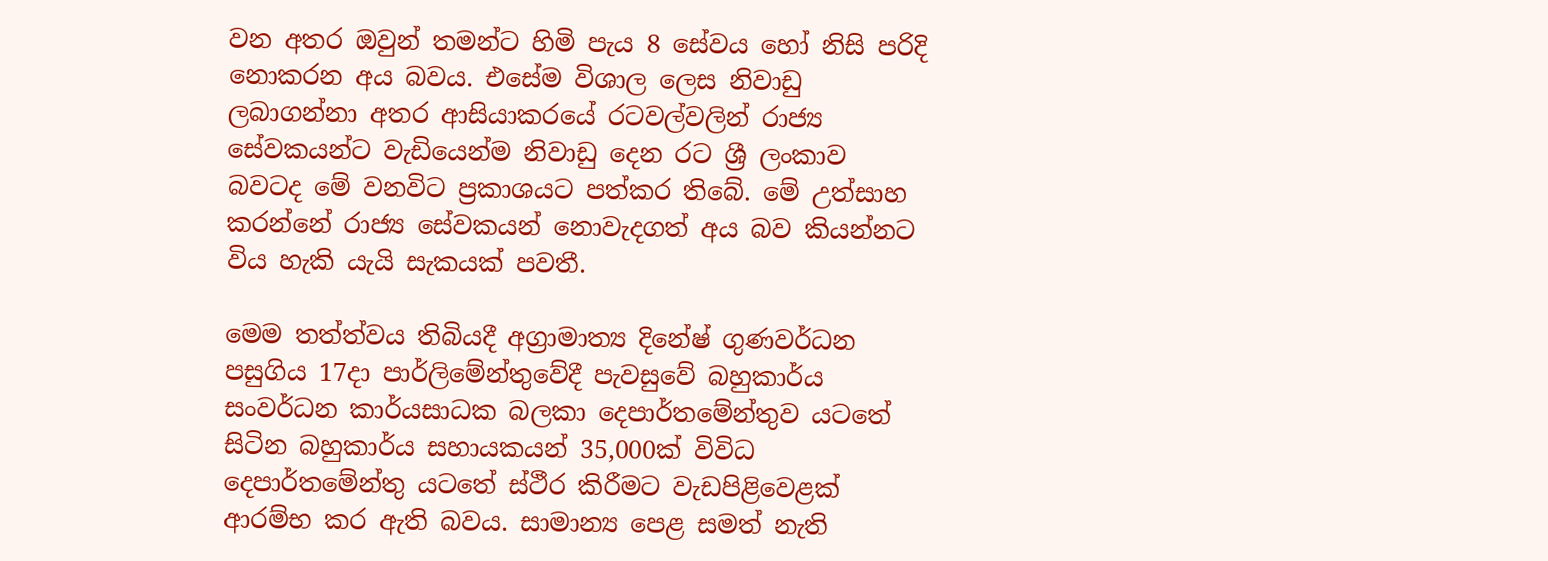වන අතර ඔවුන් තමන්ට හිමි පැය 8 සේවය හෝ නිසි පරිදි නොකරන අය බවය. එසේම විශාල ලෙස නිවාඩු ලබාගන්නා අතර ආසියාකරයේ රටවල්වලින් රාජ්‍ය සේවකයන්ට වැඩියෙන්ම නිවාඩු දෙන රට ශ්‍රී ලංකාව බවටද මේ වනවිට ප්‍රකාශයට පත්කර තිබේ. මේ උත්සාහ කරන්නේ රාජ්‍ය සේවකයන් නොවැදගත් අය බව කියන්නට විය හැකි යැයි සැකයක් පවතී.

මෙම තත්ත්වය තිබියදී අග්‍රාමාත්‍ය දිනේෂ් ගුණවර්ධන පසුගිය 17දා පාර්ලිමේන්තුවේදී පැවසුවේ බහුකාර්ය සංවර්ධන කාර්යසාධක බලකා දෙපාර්තමේන්තුව යටතේ සිටින බහුකාර්ය සහායකයන් 35,000ක් විවිධ දෙපාර්තමේන්තු යටතේ ස්ථීර කිරීමට වැඩපිළිවෙළක් ආරම්භ කර ඇති බවය. සාමාන්‍ය පෙළ සමත් නැති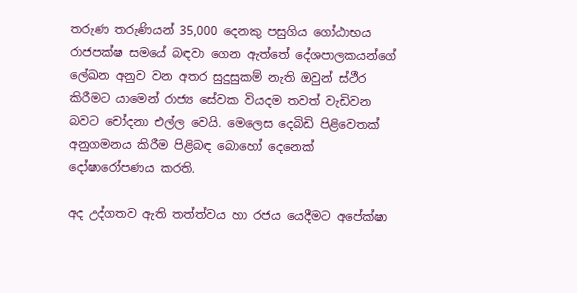තරුණ තරුණියන් 35,000 දෙනකු පසුගිය ගෝඨාභය රාජපක්ෂ සමයේ බඳවා ගෙන ඇත්තේ දේශපාලකයන්ගේ ලේඛන අනුව වන අතර සුදුසුකම් නැති ඔවුන් ස්ථීර කිරීමට යාමෙන් රාජ්‍ය සේවක වියදම තවත් වැඩිවන බවට චෝදනා එල්ල වෙයි. මෙලෙස දෙබිඩි පිළිවෙතක් අනුගමනය කිරීම පිළිබඳ බොහෝ දෙනෙක් දෝෂාරෝපණය කරති.

අද උද්ගතව ඇති තත්ත්වය හා රජය යෙදීමට අපේක්ෂා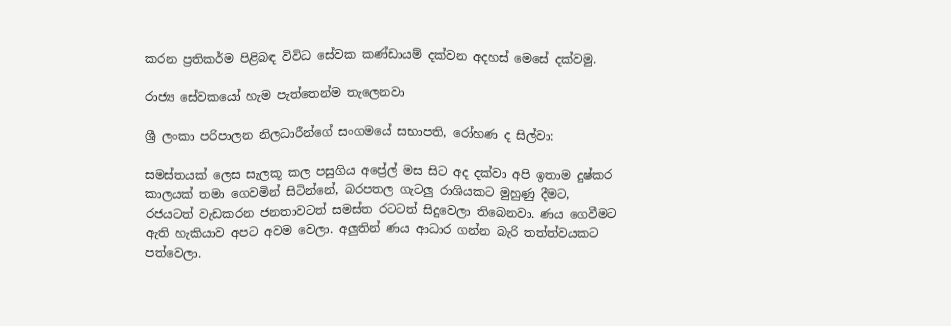කරන ප්‍රතිකර්ම පිළිබඳ විවිධ සේවක කණ්ඩායම් දක්වන අදහස් මෙසේ දක්වමු.

රාජ්‍ය සේවකයෝ හැම පැත්තෙන්ම තැලෙනවා

ශ්‍රී ලංකා පරිපාලන නිලධාරීන්ගේ සංගමයේ සභාපති, රෝහණ ද සිල්වා:

සමස්තයක් ලෙස සැලකූ කල පසුගිය අප්‍රේල් මස සිට අද දක්වා අපි ඉතාම දුෂ්කර කාලයක් තමා ගෙවමින් සිටින්නේ, බරපතල ගැටලු රාශියකට මුහුණු දීමට, රජයටත් වැඩකරන ජනතාවටත් සමස්ත රටටත් සිදුවෙලා තිබෙනවා. ණය ගෙවීමට ඇති හැකියාව අපට අවම වෙලා. අලුතින් ණය ආධාර ගන්න බැරි තත්ත්වයකට පත්වෙලා.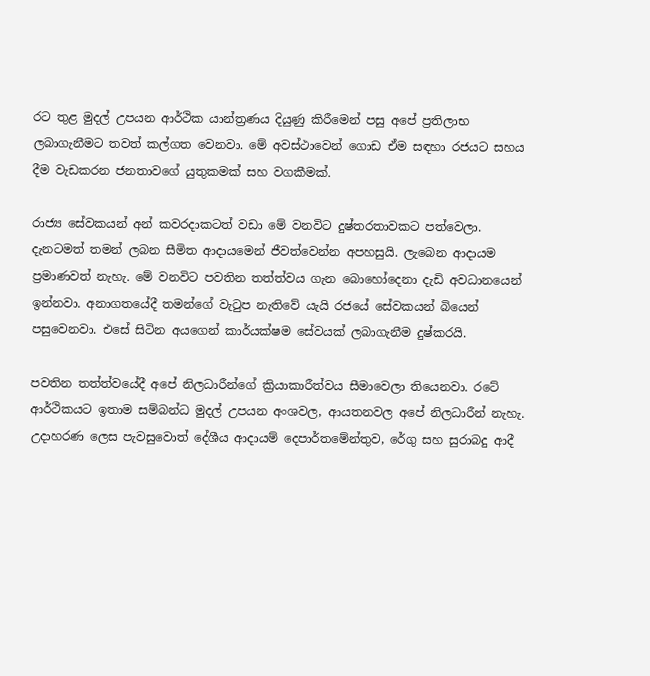රට තුළ මුදල් උපයන ආර්ථික යාන්ත්‍රණය දියුණු කිරීමෙන් පසු අපේ ප්‍රතිලාභ ලබාගැනීමට තවත් කල්ගත වෙනවා. මේ අවස්ථාවෙන් ගොඩ ඒම සඳහා රජයට සහය දීම වැඩකරන ජනතාවගේ යුතුකමක් සහ වගකීමක්.

රාජ්‍ය සේවකයන් අන් කවරදාකටත් වඩා මේ වනවිට දුෂ්තරතාවකට පත්වෙලා. දැනටමත් තමන් ලබන සීමිත ආදායමෙන් ජීවත්වෙන්න අපහසුයි. ලැබෙන ආදායම ප්‍රමාණවත් නැහැ. මේ වනවිට පවතින තත්ත්වය ගැන බොහෝදෙනා දැඩි අවධානයෙන් ඉන්නවා. අනාගතයේදී තමන්ගේ වැටුප නැතිවේ යැයි රජයේ සේවකයන් බියෙන් පසුවෙනවා. එසේ සිටින අයගෙන් කාර්යක්ෂම සේවයක් ලබාගැනීම දුෂ්කරයි.

පවතින තත්ත්වයේදී අපේ නිලධාරීන්ගේ ක්‍රියාකාරීත්වය සීමාවෙලා තියෙනවා. රටේ ආර්ථිකයට ඉතාම සම්බන්ධ මුදල් උපයන අංශවල, ආයතනවල අපේ නිලධාරීන් නැහැ. උදාහරණ ලෙස පැවසුවොත් දේශීය ආදායම් දෙපාර්තමේන්තුව, රේගු සහ සුරාබදු ආදී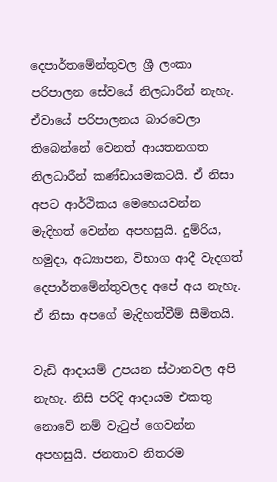දෙපාර්තමේන්තුවල ශ්‍රී ලංකා පරිපාලන සේවයේ නිලධාරීන් නැහැ. ඒවායේ පරිපාලනය බාරවෙලා තිබෙන්නේ වෙනත් ආයතනගත නිලධාරීන් කණ්ඩායමකටයි. ඒ නිසා අපට ආර්ථිකය මෙහෙයවන්න මැදිහත් වෙන්න අපහසුයි. දුම්රිය, හමුදා, අධ්‍යාපන, විභාග ආදී වැදගත් දෙපාර්තමේන්තුවලද අපේ අය නැහැ. ඒ නිසා අපගේ මැදිහත්වීම් සීමිතයි.

වැඩි ආදායම් උපයන ස්ථානවල අපි නැහැ. නිසි පරිදි ආදායම එකතු නොවේ නම් වැටුප් ගෙවන්න අපහසුයි. ජනතාව නිතරම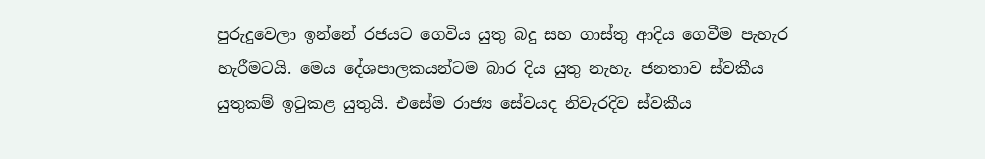පුරුදුවෙලා ඉන්නේ රජයට ගෙවිය යුතු බදු සහ ගාස්තු ආදිය ගෙවීම පැහැර හැරීමටයි. මෙය දේශපාලකයන්ටම බාර දිය යුතු නැහැ. ජනතාව ස්වකීය යුතුකම් ඉටුකළ යුතුයි. එසේම රාජ්‍ය සේවයද නිවැරදිව ස්වකීය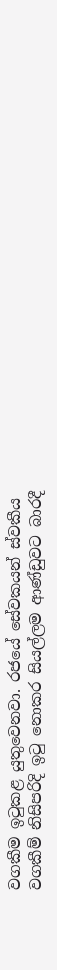වගකීම ඉටුකළ යුතුවෙනවා. රජයේ සේවකයන් ස්වකීය වගකීම් නිසිපරිදි ඉටු නොකර සියල්ලම ආණ්ඩුවට බාරදී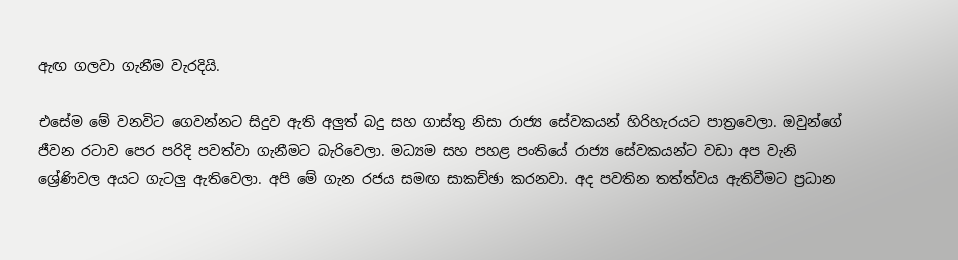ඇඟ ගලවා ගැනීම වැරදියි.

එසේම මේ වනවිට ගෙවන්නට සිදුව ඇති අලුත් බදු සහ ගාස්තු නිසා රාජ්‍ය සේවකයන් හිරිහැරයට පාත්‍රවෙලා. ඔවුන්ගේ ජීවන රටාව පෙර පරිදි පවත්වා ගැනීමට බැරිවෙලා. මධ්‍යම සහ පහළ පංතියේ රාජ්‍ය සේවකයන්ට වඩා අප වැනි ශ්‍රේණිවල අයට ගැටලු ඇතිවෙලා. අපි මේ ගැන රජය සමඟ සාකච්ඡා කරනවා. අද පවතින තත්ත්වය ඇතිවීමට ප්‍රධාන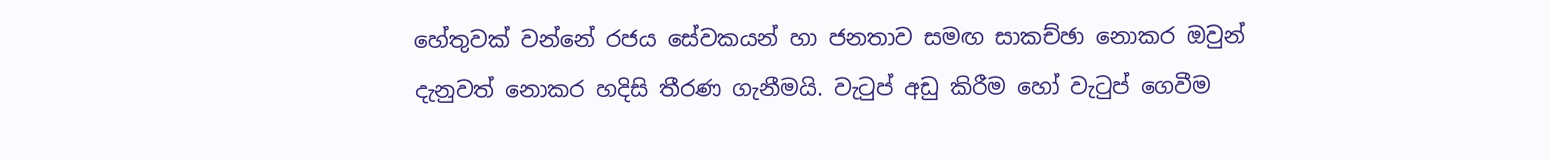හේතුවක් වන්නේ රජය සේවකයන් හා ජනතාව සමඟ සාකච්ඡා නොකර ඔවුන් දැනුවත් නොකර හදිසි තීරණ ගැනීමයි. වැටුප් අඩු කිරීම හෝ වැටුප් ගෙවීම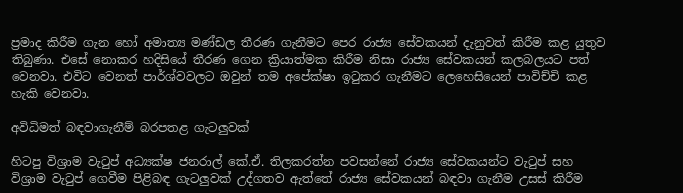ප්‍රමාද කිරීම ගැන හෝ අමාත්‍ය මණ්ඩල තීරණ ගැනීමට පෙර රාජ්‍ය සේවකයන් දැනුවත් කිරීම කළ යුතුව තිබුණා. එසේ නොකර හදිසියේ තීරණ ගෙන ක්‍රියාත්මක කිරීම නිසා රාජ්‍ය සේවකයන් කලබලයට පත් වෙනවා. එවිට වෙනත් පාර්ශ්වවලට ඔවුන් තම අපේක්ෂා ඉටුකර ගැනීමට ලෙහෙසියෙන් පාවිච්චි කළ හැකි වෙනවා.

අවිධිමත් බඳවාගැනීම් බරපතළ ගැටලුවක්

හිටපු විශ්‍රාම වැටුප් අධ්‍යක්ෂ ජනරාල් කේ.ඒ. තිලකරත්න පවසන්නේ රාජ්‍ය සේවකයන්ට වැටුප් සහ විශ්‍රාම වැටුප් ගෙවීම පිළිබඳ ගැටලුවක් උද්ගතව ඇත්තේ රාජ්‍ය සේවකයන් බඳවා ගැනීම උසස් කිරීම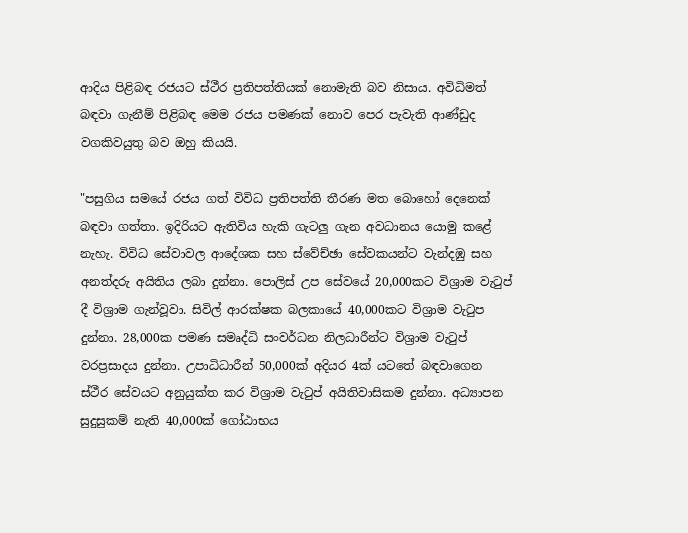ආදිය පිළිබඳ රජයට ස්ථීර ප්‍රතිපත්තියක් නොමැති බව නිසාය. අවිධිමත් බඳවා ගැනීම් පිළිබඳ මෙම රජය පමණක් නොව පෙර පැවැති ආණ්ඩුද වගකිවයුතු බව ඔහු කියයි.

"පසුගිය සමයේ රජය ගත් විවිධ ප්‍රතිපත්ති තීරණ මත බොහෝ දෙනෙක් බඳවා ගත්තා. ඉදිරියට ඇතිවිය හැකි ගැටලු ගැන අවධානය යොමු කළේ නැහැ. විවිධ සේවාවල ආදේශක සහ ස්වේච්ඡා සේවකයන්ට වැන්දඹු සහ අනත්දරු අයිතිය ලබා දුන්නා. පොලිස් උප සේවයේ 20,000කට විශ්‍රාම වැටුප් දී විශ්‍රාම ගැන්වූවා. සිවිල් ආරක්ෂක බලකායේ 40,000කට විශ්‍රාම වැටුප දුන්නා. 28,000ක පමණ සමෘද්ධි සංවර්ධන නිලධාරීන්ට විශ්‍රාම වැටුප් වරප්‍රසාදය දුන්නා. උපාධිධාරීන් 50,000ක් අදියර 4ක් යටතේ බඳවාගෙන ස්ථීර සේවයට අනුයුක්ත කර විශ්‍රාම වැටුප් අයිතිවාසිකම දුන්නා. අධ්‍යාපන සුදුසුකම් නැති 40,000ක් ගෝඨාභය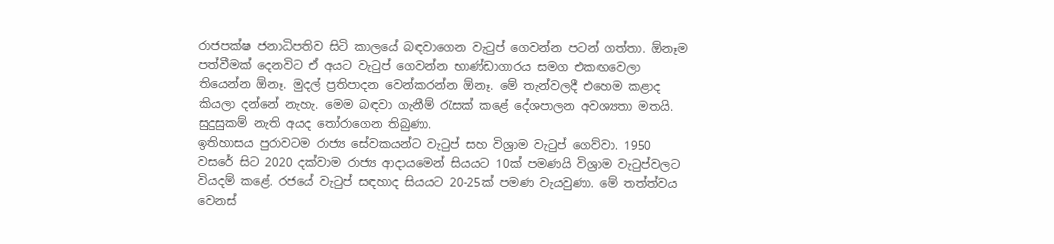රාජපක්ෂ ජනාධිපතිව සිටි කාලයේ බඳවාගෙන වැටුප් ගෙවන්න පටන් ගත්තා. ඕනෑම පත්වීමක් දෙනවිට ඒ අයට වැටුප් ගෙවන්න භාණ්ඩාගාරය සමග එකඟවෙලා තියෙන්න ඕනෑ. මුදල් ප්‍රතිපාදන වෙන්කරන්න ඕනෑ. මේ තැන්වලදී එහෙම කළාද කියලා දන්නේ නැහැ. මෙම බඳවා ගැනීම් රැසක් කළේ දේශපාලන අවශ්‍යතා මතයි. සුදුසුකම් නැති අයද තෝරාගෙන තිබුණා.
ඉතිහාසය පුරාවටම රාජ්‍ය සේවකයන්ට වැටුප් සහ විශ්‍රාම වැටුප් ගෙව්වා. 1950 වසරේ සිට 2020 දක්වාම රාජ්‍ය ආදායමෙන් සියයට 10ක් පමණයි විශ්‍රාම වැටුප්වලට වියදම් කළේ. රජයේ වැටුප් සඳහාද සියයට 20-25ක් පමණ වැයවුණා. මේ තත්ත්වය වෙනස්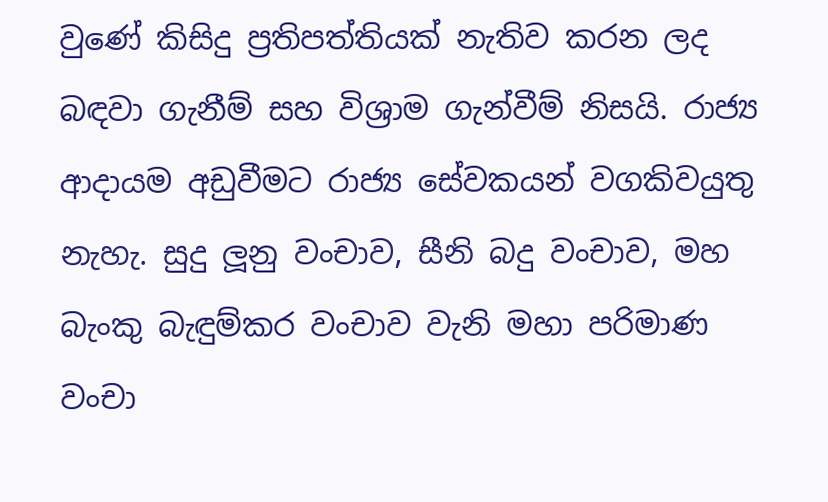වුණේ කිසිදු ප්‍රතිපත්තියක් නැතිව කරන ලද බඳවා ගැනීම් සහ විශ්‍රාම ගැන්වීම් නිසයි. රාජ්‍ය ආදායම අඩුවීමට රාජ්‍ය සේවකයන් වගකිවයුතු නැහැ. සුදු ලූනු වංචාව, සීනි බදු වංචාව, මහ බැංකු බැඳුම්කර වංචාව වැනි මහා පරිමාණ වංචා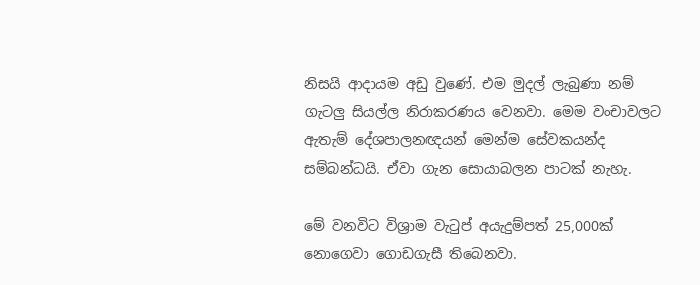නිසයි ආදායම අඩු වුණේ. එම මුදල් ලැබුණා නම් ගැටලු සියල්ල නිරාකරණය වෙනවා. මෙම වංචාවලට ඇතැම් දේශපාලනඥයන් මෙන්ම සේවකයන්ද සම්බන්ධයි. ඒවා ගැන සොයාබලන පාටක් නැහැ.

මේ වනවිට විශ්‍රාම වැටුප් අයැදුම්පත් 25,000ක් නොගෙවා ගොඩගැසී තිබෙනවා.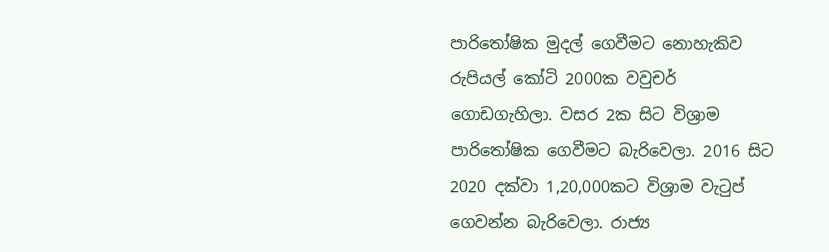පාරිතෝෂික මුදල් ගෙවීමට නොහැකිව රුපියල් කෝටි 2000ක වවුචර් ගොඩගැහිලා. වසර 2ක සිට විශ්‍රාම පාරිතෝෂික ගෙවීමට බැරිවෙලා. 2016 සිට 2020 දක්වා 1,20,000කට විශ්‍රාම වැටුප් ගෙවන්න බැරිවෙලා. රාජ්‍ය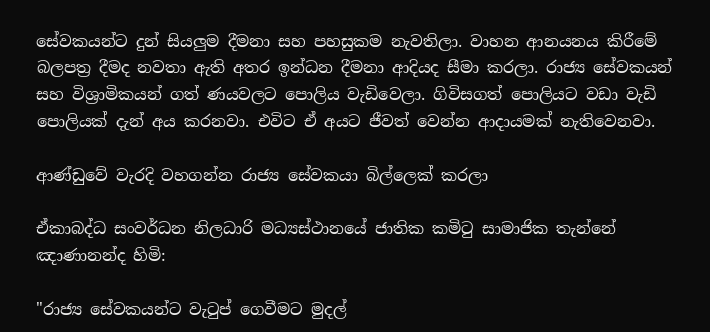සේවකයන්ට දුන් සියලුම දීමනා සහ පහසුකම නැවතිලා. වාහන ආනයනය කිරීමේ බලපත්‍ර දීමද නවතා ඇති අතර ඉන්ධන දීමනා ආදියද සීමා කරලා. රාජ්‍ය සේවකයන් සහ විශ්‍රාමිකයන් ගත් ණයවලට පොලිය වැඩිවෙලා. ගිවිසගත් පොලියට වඩා වැඩි පොලියක් දැන් අය කරනවා. එවිට ඒ අයට ජීවත් වෙන්න ආදායමක් නැතිවෙනවා.

ආණ්ඩුවේ වැරදි වහගන්න රාජ්‍ය සේවකයා බිල්ලෙක් කරලා

ඒකාබද්ධ සංවර්ධන නිලධාරි මධ්‍යස්ථානයේ ජාතික කමිටු සාමාජික තැන්නේ ඤාණානන්ද හිමි:

"රාජ්‍ය සේවකයන්ට වැටුප් ගෙවීමට මුදල්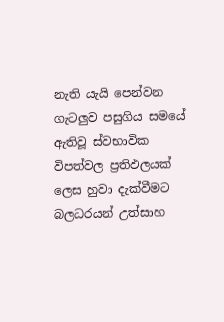නැති යැයි පෙන්වන ගැටලුව පසුගිය සමයේ ඇතිවූ ස්වභාවික විපත්වල ප්‍රතිඵලයක් ලෙස හුවා දැක්වීමට බලධරයන් උත්සාහ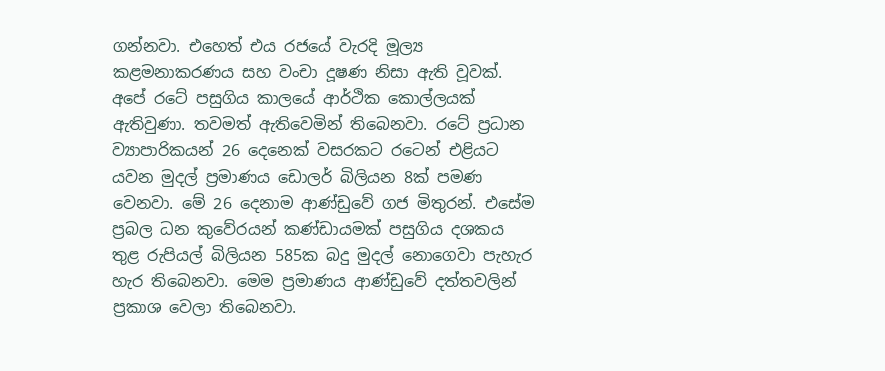ගන්නවා. එහෙත් එය රජයේ වැරදි මූල්‍ය කළමනාකරණය සහ වංචා දූෂණ නිසා ඇති වූවක්. අපේ රටේ පසුගිය කාලයේ ආර්ථික කොල්ලයක් ඇතිවුණා. තවමත් ඇතිවෙමින් තිබෙනවා. රටේ ප්‍රධාන ව්‍යාපාරිකයන් 26 දෙනෙක් වසරකට රටෙන් එළියට යවන මුදල් ප්‍රමාණය ඩොලර් බිලියන 8ක් පමණ වෙනවා. මේ 26 දෙනාම ආණ්ඩුවේ ගජ මිතුරන්. එසේම ප්‍රබල ධන කුවේරයන් කණ්ඩායමක් පසුගිය දශකය තුළ රුපියල් බිලියන 585ක බදු මුදල් නොගෙවා පැහැර හැර තිබෙනවා. මෙම ප්‍රමාණය ආණ්ඩුවේ දත්තවලින් ප්‍රකාශ වෙලා තිබෙනවා.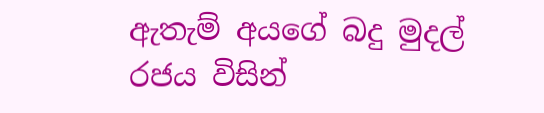ඇතැම් අයගේ බදු මුදල් රජය විසින්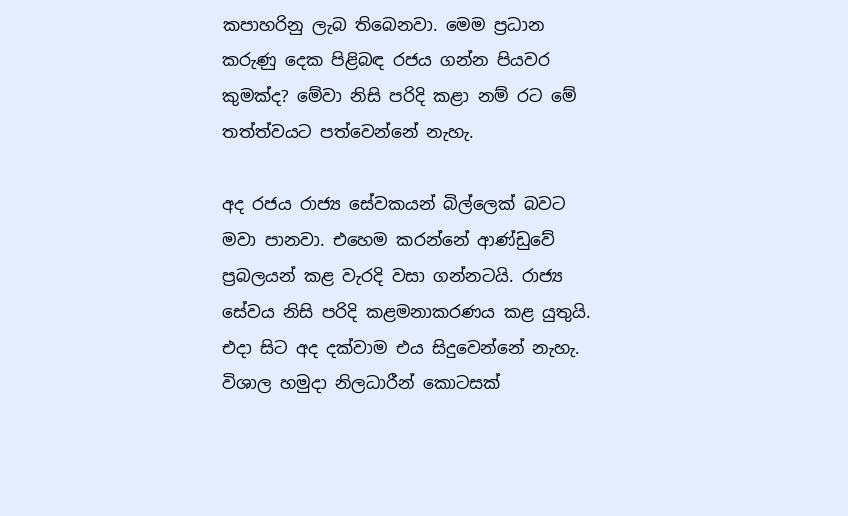කපාහරිනු ලැබ තිබෙනවා. මෙම ප්‍රධාන කරුණු දෙක පිළිබඳ රජය ගන්න පියවර කුමක්ද? මේවා නිසි පරිදි කළා නම් රට මේ තත්ත්වයට පත්වෙන්නේ නැහැ.

අද රජය රාජ්‍ය සේවකයන් බිල්ලෙක් බවට මවා පානවා. එහෙම කරන්නේ ආණ්ඩුවේ ප්‍රබලයන් කළ වැරදි වසා ගන්නටයි. රාජ්‍ය සේවය නිසි පරිදි කළමනාකරණය කළ යුතුයි. එදා සිට අද දක්වාම එය සිදුවෙන්නේ නැහැ. විශාල හමුදා නිලධාරීන් කොටසක්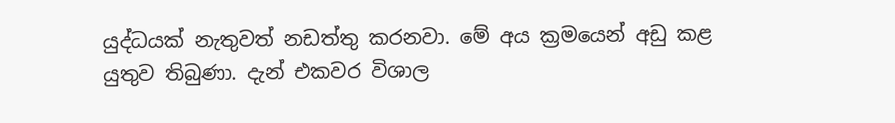යුද්ධයක් නැතුවත් නඩත්තු කරනවා. මේ අය ක්‍රමයෙන් අඩු කළ යුතුව තිබුණා. දැන් එකවර විශාල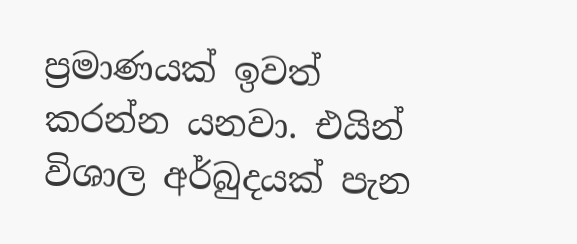ප්‍රමාණයක් ඉවත් කරන්න යනවා. එයින් විශාල අර්බුදයක් පැන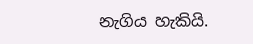නැගිය හැකියි.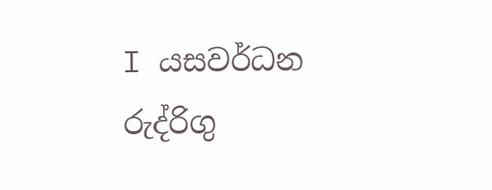I යසවර්ධන රුද්රිගු